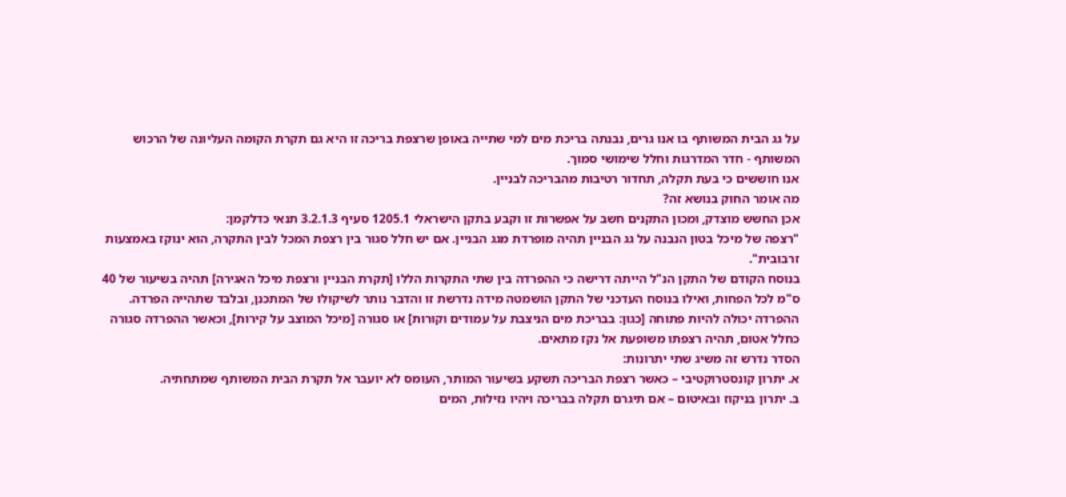על גג הבית המשותף בו אנו גרים, נבנתה בריכת מים למי שתייה באופן שרצפת בריכה זו היא גם תקרת הקומה העליונה של הרכוש המשותף - חדר המדרגות וחלל שימושי סמוך.
אנו חוששים כי בעת תקלה, תחדור רטיבות מהבריכה לבניין.
מה אומר החוק בנושא זה?
אכן החשש מוצדק, ומכון התקנים חשב על אפשרות זו וקבע בתקן הישראלי 1205.1 סעיף 3.2.1.3 תנאי כדלקמן:
"רצפה של מיכל בטון הנבנה על גג הבניין תהיה מופרדת מגג הבניין. אם יש חלל סגור בין רצפת המכל לבין התקרה, הוא ינוקז באמצעות זרבובית".
בנוסח הקודם של התקן הנ"ל הייתה דרישה כי ההפרדה בין שתי התקרות הללו [תקרת הבניין ורצפת מיכל האגירה] תהיה בשיעור של 40 ס"מ לכל הפחות, ואילו בנוסח העדכני של התקן הושמטה מידה נדרשת זו והדבר נותר לשיקולו של המתכנן, ובלבד שתהייה הפרדה.
ההפרדה יכולה להיות פתוחה [כגון: בבריכת מים הניצבת על עמודים וקורות] או סגורה [מיכל המוצב על קירות], וכאשר ההפרדה סגורה כחלל אטום, תהיה רצפתו משופעת אל נקז מתאים.
הסדר נדרש זה משיג שתי יתרונות:
א. יתרון קונסטרוקטיבי – כאשר רצפת הבריכה תשקע בשיעור המותר, העומס לא יועבר אל תקרת הבית המשותף שמתחתיה.
ב. יתרון בניקוז ובאיטום – אם תיגרם תקלה בבריכה ויהיו נזילות, המים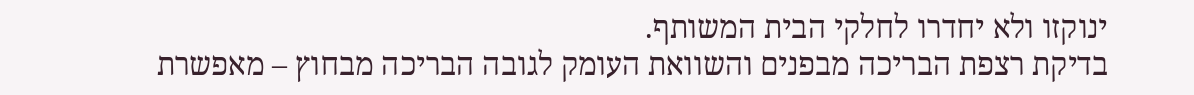ינוקזו ולא יחדרו לחלקי הבית המשותף.
בדיקת רצפת הבריכה מבפנים והשוואת העומק לגובה הבריכה מבחוץ – מאפשרת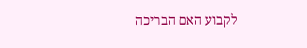לקבוע האם הבריכה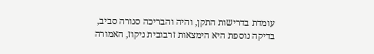עומדת בדרישות התקן, והיה והבריכה סגורה סביב, בדיקה נוספת היא הימצאות זרבובית ניקוז, האמורה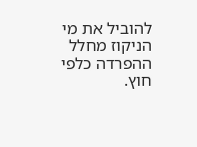להוביל את מי הניקוז מחלל ההפרדה כלפי חוץ.